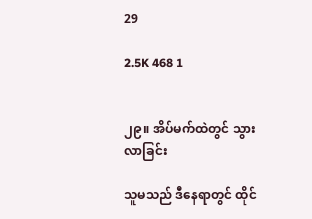29

2.5K 468 1


၂၉။ အိပ်မက်ထဲတွင် သွားလာခြင်း

သူမသည် ဒီနေရာတွင် ထိုင်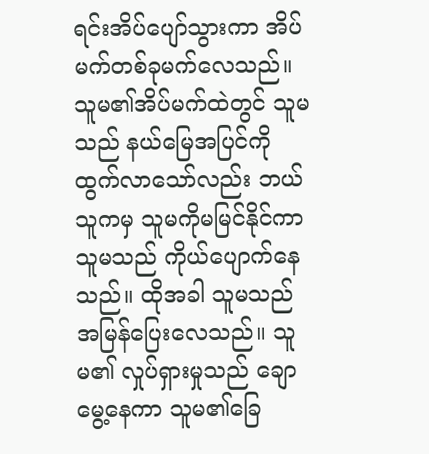ရင်းအိပ်ပျော်သွားကာ အိပ်မက်တစ်ခုမက်လေသည်။ သူမ၏အိပ်မက်ထဲတွင် သူမသည် နယ်မြေအပြင်ကို ထွက်လာသော်လည်း ဘယ်သူကမှ သူမကိုမမြင်နိုင်ကာ သူမသည် ကိုယ်ပျောက်နေသည်။ ထိုအခါ သူမသည် အမြန်ပြေးလေသည်။ သူမ၏ လှုပ်ရှားမှုသည် ချောမွေ့နေကာ သူမ၏ခြေ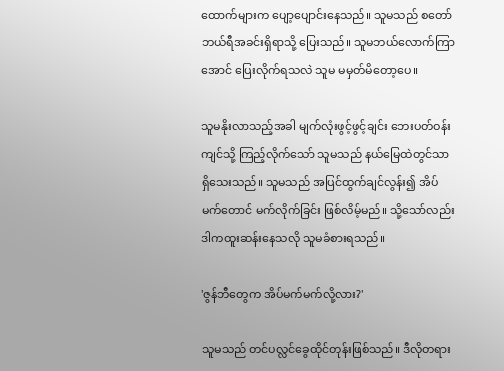ထောက်များက ပျော့ပျောင်းနေသည်။ သူမသည် စတော်ဘယ်ရီအခင်းရှိရာသို့ ပြေးသည်။ သူမဘယ်လောက်ကြာအောင် ပြေးလိုက်ရသလဲ သူမ မမှတ်မိတော့ပေ။

သူမနိုးလာသည့်အခါ မျက်လုံးဖွင့်ဖွင့်ချင်း ဘေးပတ်ဝန်းကျင်သို့ ကြည့်လိုက်သော် သူမသည် နယ်မြေထဲတွင်သာ ရှိသေးသည်။ သူမသည် အပြင်ထွက်ချင်လွန်း၍ အိပ်မက်တောင် မက်လိုက်ခြင်း ဖြစ်လိမ့်မည်။ သို့သော်လည်း ဒါကထူးဆန်းနေသလို သူမခံစားရသည်။

'ဇွန်ဘီတွေက အိပ်မက်မက်လို့လား?'

သူမသည် တင်ပလ္လင်ခွေထိုင်တုန်းဖြစ်သည်။ ဒီလိုတရား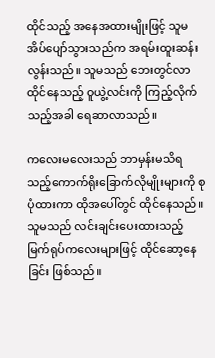ထိုင်သည့် အနေအထားမျိုးဖြင့် သူမအိပ်ပျော်သွားသည်က အရမ်းထူးဆန်းလွန်းသည်။ သူမသည် ဘေးတွင်လာထိုင်နေသည့် ဝူယွဲ့လင်းကို ကြည့်လိုက်သည့်အခါ ရေဆာလာသည်။

ကလေးမလေးသည် ဘာမှန်းမသိရသည့်ကောက်ရိုးခြောက်လိုမျိုးများကို စုပုံထားကာ ထိုအပေါ်တွင် ထိုင်နေသည်။ သူမသည် လင်းချင်းပေးထားသည့် မြက်ရုပ်ကလေးများဖြင့် ထိုင်ဆော့နေခြင်း ဖြစ်သည်။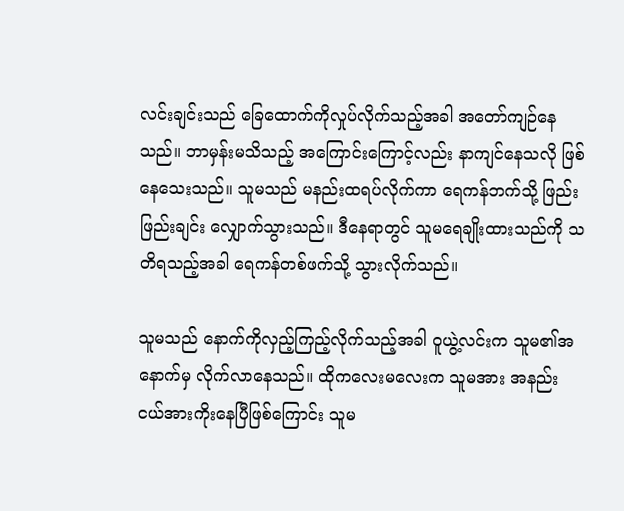လင်းချင်းသည် ခြေထောက်ကိုလှုပ်လိုက်သည့်အခါ အတော်ကျဉ်နေသည်။ ဘာမှန်းမသိသည့် အကြောင်းကြောင့်လည်း နာကျင်နေသလို ဖြစ်နေသေးသည်။ သူမသည် မနည်းထရပ်လိုက်ကာ ရေကန်ဘက်သို့ ဖြည်းဖြည်းချင်း လျှောက်သွားသည်။ ဒီနေရာတွင် သူမရေချိုးထားသည်ကို သတိရသည့်အခါ ရေကန်တစ်ဖက်သို့ သွားလိုက်သည်။

သူမသည် နောက်ကိုလှည့်ကြည့်လိုက်သည့်အခါ ဝူယွဲ့လင်းက သူမ၏အနောက်မှ လိုက်လာနေသည်။ ထိုကလေးမလေးက သူမအား အနည်းငယ်အားကိုးနေပြီဖြစ်ကြောင်း သူမ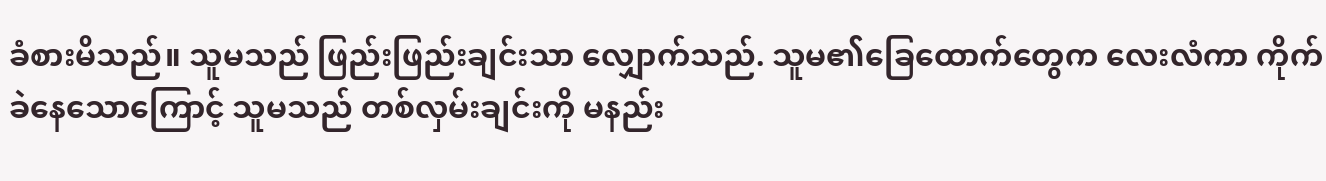ခံစားမိသည်။ သူမသည် ဖြည်းဖြည်းချင်းသာ လျှောက်သည်. သူမ၏ခြေထောက်တွေက လေးလံကာ ကိုက်ခဲနေသောကြောင့် သူမသည် တစ်လှမ်းချင်းကို မနည်း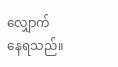လျှောက်နေရသည်။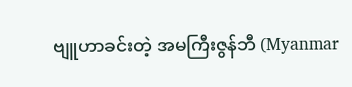ဗျူဟာခင်းတဲ့ အမကြီးဇွန်ဘီ (Myanmar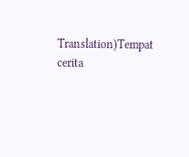Translation)Tempat cerita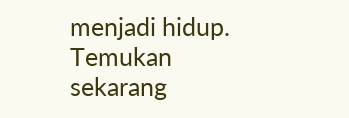menjadi hidup. Temukan sekarang